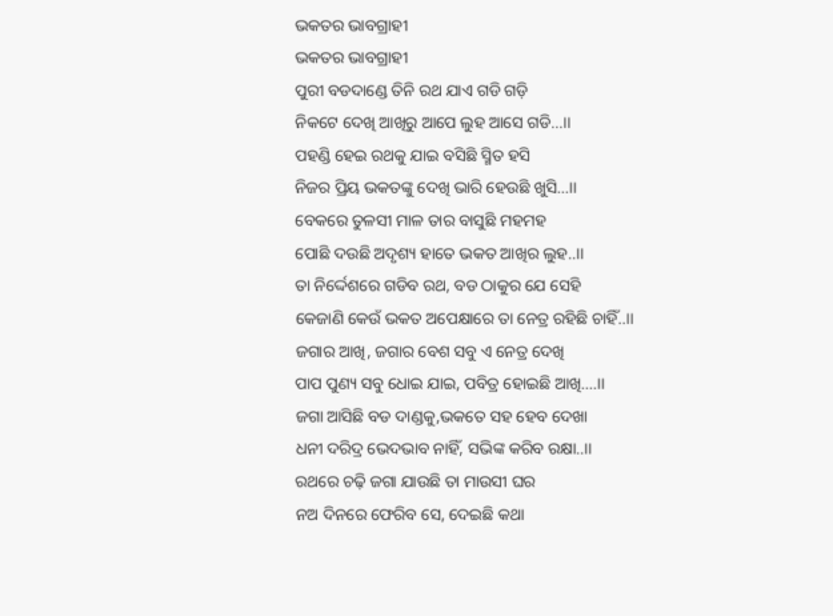ଭକତର ଭାବଗ୍ରାହୀ
ଭକତର ଭାବଗ୍ରାହୀ
ପୁରୀ ବଡଦାଣ୍ଡେ ତିନି ରଥ ଯାଏ ଗଡି ଗଡ଼ି
ନିକଟେ ଦେଖି ଆଖିରୁ ଆପେ ଲୁହ ଆସେ ଗଡି...।।
ପହଣ୍ଡି ହେଇ ରଥକୁ ଯାଇ ବସିଛି ସ୍ମିତ ହସି
ନିଜର ପ୍ରିୟ ଭକତଙ୍କୁ ଦେଖି ଭାରି ହେଉଛି ଖୁସି...।।
ବେକରେ ତୁଳସୀ ମାଳ ତାର ବାସୁଛି ମହମହ
ପୋଛି ଦଉଛି ଅଦୃଶ୍ୟ ହାତେ ଭକତ ଆଖିର ଲୁହ..।।
ତା ନିର୍ଦ୍ଦେଶରେ ଗଡିବ ରଥ, ବଡ ଠାକୁର ଯେ ସେହି
କେଜାଣି କେଉଁ ଭକତ ଅପେକ୍ଷାରେ ତା ନେତ୍ର ରହିଛି ଚାହିଁ..।।
ଜଗାର ଆଖି, ଜଗାର ବେଶ ସବୁ ଏ ନେତ୍ର ଦେଖି
ପାପ ପୁଣ୍ୟ ସବୁ ଧୋଇ ଯାଇ, ପବିତ୍ର ହୋଇଛି ଆଖି....।।
ଜଗା ଆସିଛି ବଡ ଦାଣ୍ଡକୁ,ଭକତେ ସହ ହେବ ଦେଖା
ଧନୀ ଦରିଦ୍ର ଭେଦଭାବ ନାହିଁ, ସଭିଙ୍କ କରିବ ରକ୍ଷା..।।
ରଥରେ ଚଢ଼ି ଜଗା ଯାଉଛି ତା ମାଉସୀ ଘର
ନଅ ଦିନରେ ଫେରିବ ସେ, ଦେଇଛି କଥା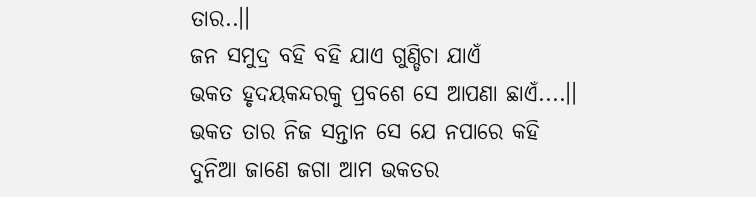ତାର..।।
ଜନ ସମୁଦ୍ର ବହି ବହି ଯାଏ ଗୁଣ୍ଡିଚା ଯାଏଁ
ଭକତ ହୃଦୟକନ୍ଦରକୁ ପ୍ରବଶେ ସେ ଆପଣା ଛାଏଁ....।।
ଭକତ ତାର ନିଜ ସନ୍ତାନ ସେ ଯେ ନପାରେ କହି
ଦୁନିଆ ଜାଣେ ଜଗା ଆମ ଭକତର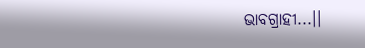ଭାବଗ୍ରାହୀ...।।